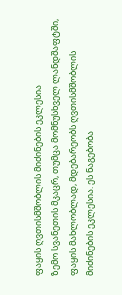ფაყის ღვთისმშობლის მიძინების ეკლესია
ზემო სვანეთის მკაცრ, თუმცა მომნუსხველ ლანდშაფტში, ფაყის მახლობლად, მდებარეობს ღვთისმშობლის მიძინების ეკლესია. ეს ნაგებობა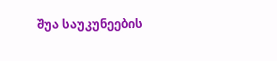შუა საუკუნეების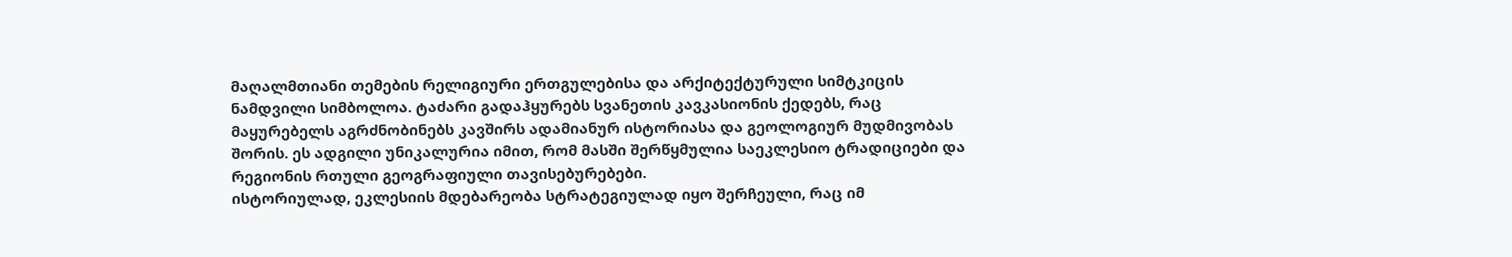მაღალმთიანი თემების რელიგიური ერთგულებისა და არქიტექტურული სიმტკიცის ნამდვილი სიმბოლოა. ტაძარი გადაჰყურებს სვანეთის კავკასიონის ქედებს, რაც მაყურებელს აგრძნობინებს კავშირს ადამიანურ ისტორიასა და გეოლოგიურ მუდმივობას შორის. ეს ადგილი უნიკალურია იმით, რომ მასში შერწყმულია საეკლესიო ტრადიციები და რეგიონის რთული გეოგრაფიული თავისებურებები.
ისტორიულად, ეკლესიის მდებარეობა სტრატეგიულად იყო შერჩეული, რაც იმ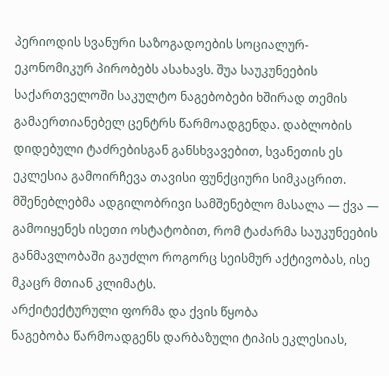პერიოდის სვანური საზოგადოების სოციალურ-ეკონომიკურ პირობებს ასახავს. შუა საუკუნეების საქართველოში საკულტო ნაგებობები ხშირად თემის გამაერთიანებელ ცენტრს წარმოადგენდა. დაბლობის დიდებული ტაძრებისგან განსხვავებით, სვანეთის ეს ეკლესია გამოირჩევა თავისი ფუნქციური სიმკაცრით. მშენებლებმა ადგილობრივი სამშენებლო მასალა — ქვა — გამოიყენეს ისეთი ოსტატობით, რომ ტაძარმა საუკუნეების განმავლობაში გაუძლო როგორც სეისმურ აქტივობას, ისე მკაცრ მთიან კლიმატს.
არქიტექტურული ფორმა და ქვის წყობა
ნაგებობა წარმოადგენს დარბაზული ტიპის ეკლესიას,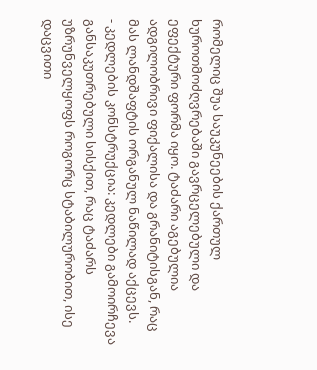რომელიც შუა საუკუნეების ქართულ ხუროთმოძღვრებაში გავრცელებული და ეფექტური ფორმა იყო. ტაძარი აგებულია ადგილობრივი ფიქალისა და გრანიტისგან, რაც მას ლანდშაფტის ორგანულ ნაწილად აქცევს.
- კედლების კონსტრუქცია: კედლები გამოირჩევა განსაკუთრებული სისქით, რაც ტაძარს უზრუნველყოფს როგორც სტაბილურობით, ისე დაცვითი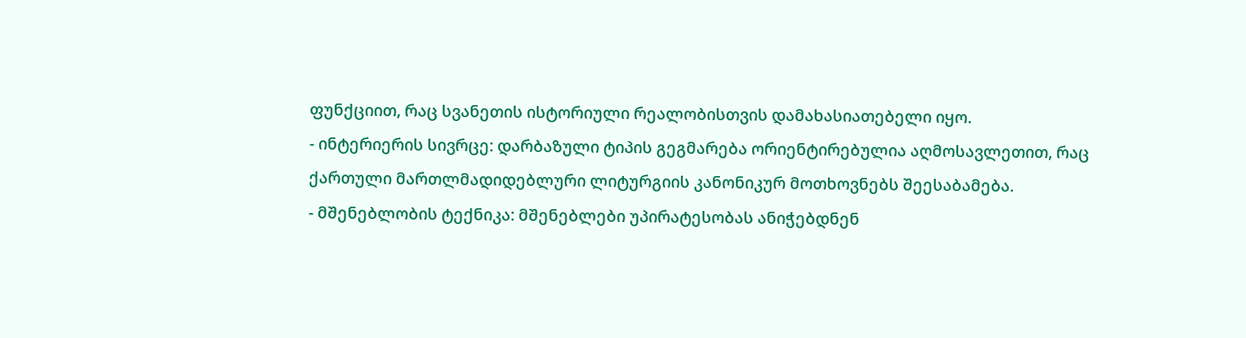ფუნქციით, რაც სვანეთის ისტორიული რეალობისთვის დამახასიათებელი იყო.
- ინტერიერის სივრცე: დარბაზული ტიპის გეგმარება ორიენტირებულია აღმოსავლეთით, რაც ქართული მართლმადიდებლური ლიტურგიის კანონიკურ მოთხოვნებს შეესაბამება.
- მშენებლობის ტექნიკა: მშენებლები უპირატესობას ანიჭებდნენ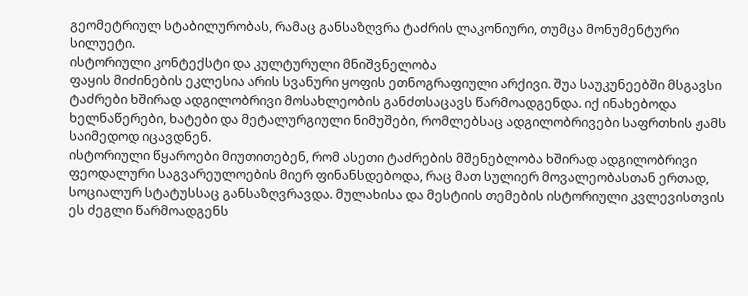გეომეტრიულ სტაბილურობას, რამაც განსაზღვრა ტაძრის ლაკონიური, თუმცა მონუმენტური სილუეტი.
ისტორიული კონტექსტი და კულტურული მნიშვნელობა
ფაყის მიძინების ეკლესია არის სვანური ყოფის ეთნოგრაფიული არქივი. შუა საუკუნეებში მსგავსი ტაძრები ხშირად ადგილობრივი მოსახლეობის განძთსაცავს წარმოადგენდა. იქ ინახებოდა ხელნაწერები, ხატები და მეტალურგიული ნიმუშები, რომლებსაც ადგილობრივები საფრთხის ჟამს საიმედოდ იცავდნენ.
ისტორიული წყაროები მიუთითებენ, რომ ასეთი ტაძრების მშენებლობა ხშირად ადგილობრივი ფეოდალური საგვარეულოების მიერ ფინანსდებოდა, რაც მათ სულიერ მოვალეობასთან ერთად, სოციალურ სტატუსსაც განსაზღვრავდა. მულახისა და მესტიის თემების ისტორიული კვლევისთვის ეს ძეგლი წარმოადგენს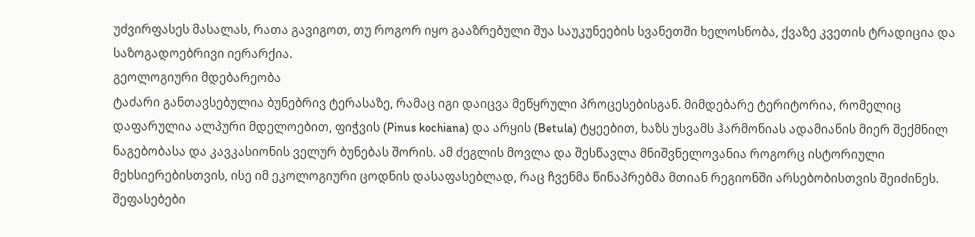უძვირფასეს მასალას, რათა გავიგოთ, თუ როგორ იყო გააზრებული შუა საუკუნეების სვანეთში ხელოსნობა, ქვაზე კვეთის ტრადიცია და საზოგადოებრივი იერარქია.
გეოლოგიური მდებარეობა
ტაძარი განთავსებულია ბუნებრივ ტერასაზე, რამაც იგი დაიცვა მეწყრული პროცესებისგან. მიმდებარე ტერიტორია, რომელიც დაფარულია ალპური მდელოებით, ფიჭვის (Pinus kochiana) და არყის (Betula) ტყეებით, ხაზს უსვამს ჰარმონიას ადამიანის მიერ შექმნილ ნაგებობასა და კავკასიონის ველურ ბუნებას შორის. ამ ძეგლის მოვლა და შესწავლა მნიშვნელოვანია როგორც ისტორიული მეხსიერებისთვის, ისე იმ ეკოლოგიური ცოდნის დასაფასებლად, რაც ჩვენმა წინაპრებმა მთიან რეგიონში არსებობისთვის შეიძინეს.
შეფასებები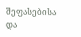შეფასებისა და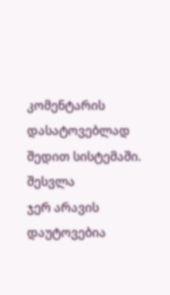კომენტარის დასატოვებლად შედით სისტემაში. შესვლა
ჯერ არავის დაუტოვებია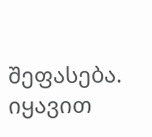შეფასება. იყავით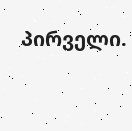პირველი.